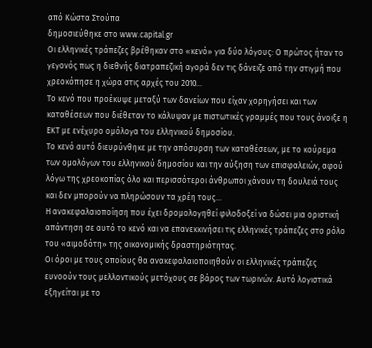από Κώστα Στούπα
δημοσιεύθηκε στο www.capital.gr
Οι ελληνικές τράπεζες βρέθηκαν στο «κενό» για δύο λόγους: Ο πρώτος ήταν το γεγονός πως η διεθνής διατραπεζική αγορά δεν τις δάνειζε από την στιγμή που χρεοκόπησε η χώρα στις αρχές του 2010…
Το κενό που προέκυψε μεταξύ των δανείων που είχαν χορηγήσει και των καταθέσεων που διέθεταν το κάλυψαν με πιστωτικές γραμμές που τους άνοιξε η ΕΚΤ με ενέχυρο ομόλογα του ελληνικού δημοσίου.
Το κενό αυτό διευρύνθηκε με την απόσυρση των καταθέσεων, με το κούρεμα των ομολόγων του ελληνικού δημοσίου και την αύξηση των επισφαλειών, αφού λόγω της χρεοκοπίας όλο και περισσότεροι άνθρωποι χάνουν τη δουλειά τους και δεν μπορούν να πληρώσουν τα χρέη τους…
Η ανακεφαλαιοποίηση που έχει δρομολογηθεί φιλοδοξεί να δώσει μια οριστική απάντηση σε αυτό το κενό και να επανεκκινήσει τις ελληνικές τράπεζες στο ρόλο του «αιμοδότη» της οικονομικής δραστηριότητας.
Οι όροι με τους οποίους θα ανακεφαλαιοποιηθούν οι ελληνικές τράπεζες ευνοούν τους μελλοντικούς μετόχους σε βάρος των τωρινών. Αυτό λογιστικά εξηγείται με το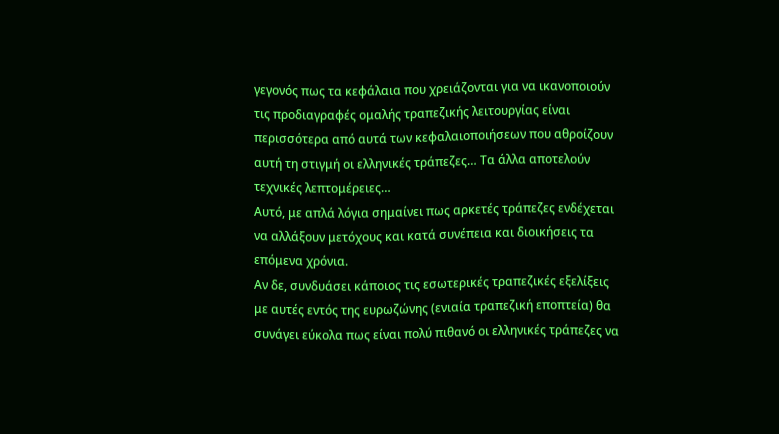γεγονός πως τα κεφάλαια που χρειάζονται για να ικανοποιούν τις προδιαγραφές ομαλής τραπεζικής λειτουργίας είναι περισσότερα από αυτά των κεφαλαιοποιήσεων που αθροίζουν αυτή τη στιγμή οι ελληνικές τράπεζες… Τα άλλα αποτελούν τεχνικές λεπτομέρειες…
Αυτό, με απλά λόγια σημαίνει πως αρκετές τράπεζες ενδέχεται να αλλάξουν μετόχους και κατά συνέπεια και διοικήσεις τα επόμενα χρόνια.
Αν δε, συνδυάσει κάποιος τις εσωτερικές τραπεζικές εξελίξεις με αυτές εντός της ευρωζώνης (ενιαία τραπεζική εποπτεία) θα συνάγει εύκολα πως είναι πολύ πιθανό οι ελληνικές τράπεζες να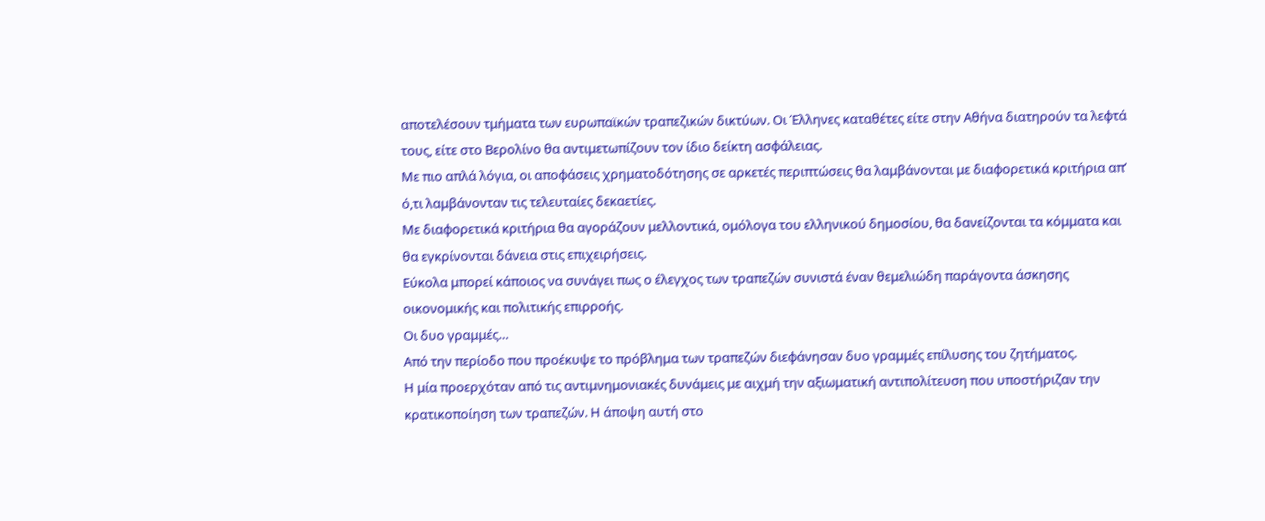αποτελέσουν τμήματα των ευρωπαϊκών τραπεζικών δικτύων. Οι Έλληνες καταθέτες είτε στην Αθήνα διατηρούν τα λεφτά τους, είτε στο Βερολίνο θα αντιμετωπίζουν τον ίδιο δείκτη ασφάλειας.
Με πιο απλά λόγια, οι αποφάσεις χρηματοδότησης σε αρκετές περιπτώσεις θα λαμβάνονται με διαφορετικά κριτήρια απ’ ό,τι λαμβάνονταν τις τελευταίες δεκαετίες.
Με διαφορετικά κριτήρια θα αγοράζουν μελλοντικά, ομόλογα του ελληνικού δημοσίου, θα δανείζονται τα κόμματα και θα εγκρίνονται δάνεια στις επιχειρήσεις.
Εύκολα μπορεί κάποιος να συνάγει πως ο έλεγχος των τραπεζών συνιστά έναν θεμελιώδη παράγοντα άσκησης οικονομικής και πολιτικής επιρροής.
Οι δυο γραμμές…
Από την περίοδο που προέκυψε το πρόβλημα των τραπεζών διεφάνησαν δυο γραμμές επίλυσης του ζητήματος.
Η μία προερχόταν από τις αντιμνημονιακές δυνάμεις με αιχμή την αξιωματική αντιπολίτευση που υποστήριζαν την κρατικοποίηση των τραπεζών. Η άποψη αυτή στο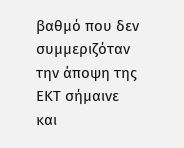βαθμό που δεν συμμεριζόταν την άποψη της ΕΚΤ σήμαινε και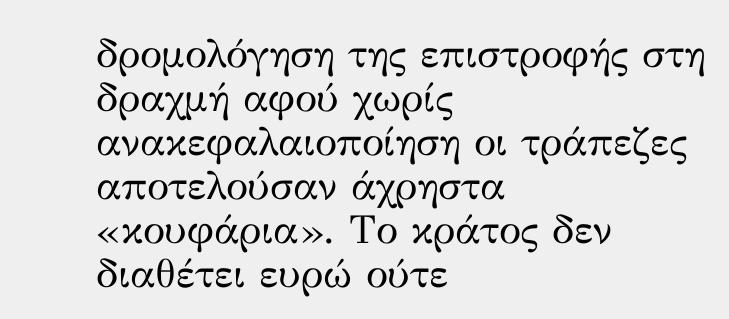δρομολόγηση της επιστροφής στη δραχμή αφού χωρίς ανακεφαλαιοποίηση οι τράπεζες αποτελούσαν άχρηστα «κουφάρια». Το κράτος δεν διαθέτει ευρώ ούτε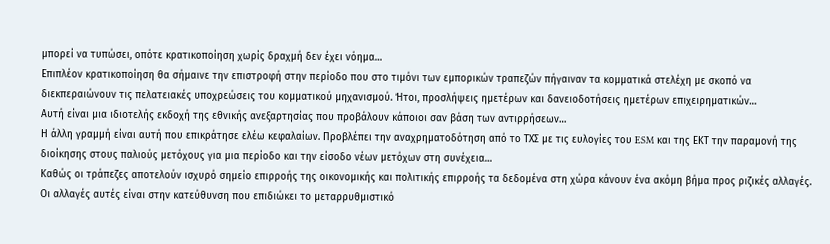μπορεί να τυπώσει, οπότε κρατικοποίηση χωρίς δραχμή δεν έχει νόημα…
Επιπλέον κρατικοποίηση θα σήμαινε την επιστροφή στην περίοδο που στο τιμόνι των εμπορικών τραπεζών πήγαιναν τα κομματικά στελέχη με σκοπό να διεκπεραιώνουν τις πελατειακές υποχρεώσεις του κομματικού μηχανισμού. Ήτοι, προσλήψεις ημετέρων και δανειοδοτήσεις ημετέρων επιχειρηματικών…
Αυτή είναι μια ιδιοτελής εκδοχή της εθνικής ανεξαρτησίας που προβάλουν κάποιοι σαν βάση των αντιρρήσεων…
Η άλλη γραμμή είναι αυτή που επικράτησε ελέω κεφαλαίων. Προβλέπει την αναχρηματοδότηση από το ΤΧΣ με τις ευλογίες του ESM και της ΕΚΤ την παραμονή της διοίκησης στους παλιούς μετόχους για μια περίοδο και την είσοδο νέων μετόχων στη συνέχεια…
Καθώς οι τράπεζες αποτελούν ισχυρό σημείο επιρροής της οικονομικής και πολιτικής επιρροής τα δεδομένα στη χώρα κάνουν ένα ακόμη βήμα προς ριζικές αλλαγές.
Οι αλλαγές αυτές είναι στην κατεύθυνση που επιδιώκει το μεταρρυθμιστικό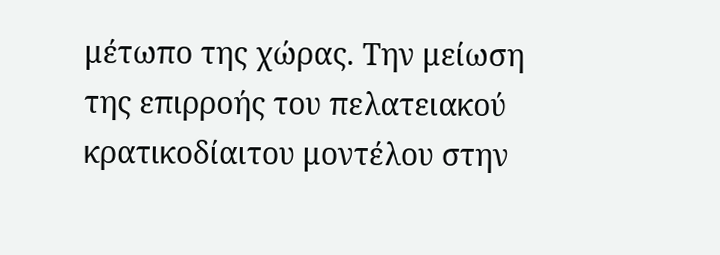μέτωπο της χώρας. Την μείωση της επιρροής του πελατειακού κρατικοδίαιτου μοντέλου στην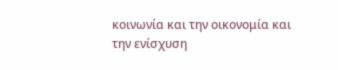κοινωνία και την οικονομία και την ενίσχυση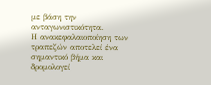με βάση την ανταγωνιστικότητα.
Η ανακεφαλαιοποίηση των τραπεζών αποτελεί ένα σημαντικό βήμα και δρομολογεί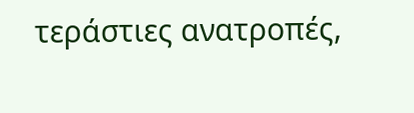τεράστιες ανατροπές,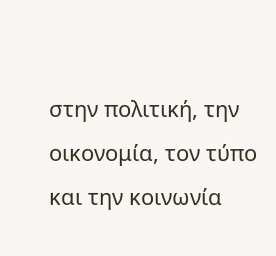στην πολιτική, την οικονομία, τον τύπο και την κοινωνία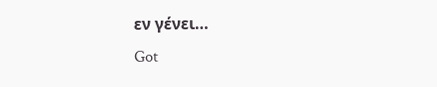εν γένει…
Got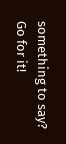something to say? Go for it!